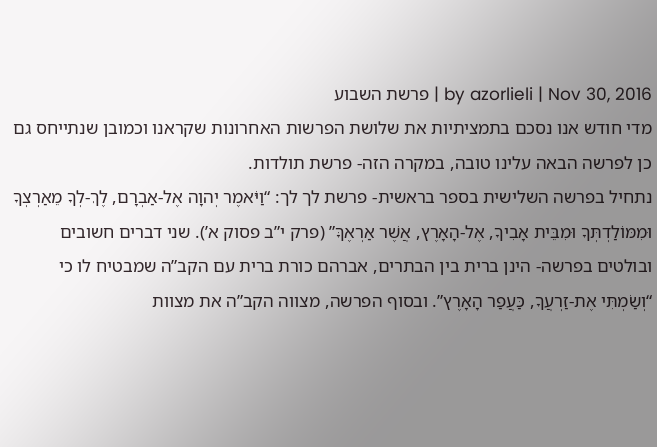by azorlieli | Nov 30, 2016 | פרשת השבוע
מדי חודש אנו נסכם בתמציתיות את שלושת הפרשות האחרונות שקראנו וכמובן שנתייחס גם כן לפרשה הבאה עלינו טובה, במקרה הזה- פרשת תולדות.
נתחיל בפרשה השלישית בספר בראשית- פרשת לך לך: “וַיֹּאמֶר יְהוָה אֶל-אַבְרָם, לֶךְ-לְךָ מֵאַרְצְךָ וּמִמּוֹלַדְתְּךָ וּמִבֵּית אָבִיךָ, אֶל-הָאָרֶץ, אֲשֶׁר אַרְאֶךָּ” (פרק י”ב פסוק א’). שני דברים חשובים ובולטים בפרשה- הינן ברית בין הבתרים, אברהם כורת ברית עם הקב”ה שמבטיח לו כי “וְשַׂמְתִּי אֶת-זַרְעֲךָ, כַּעֲפַר הָאָרֶץ”. ובסוף הפרשה, מצווה הקב”ה את מצוות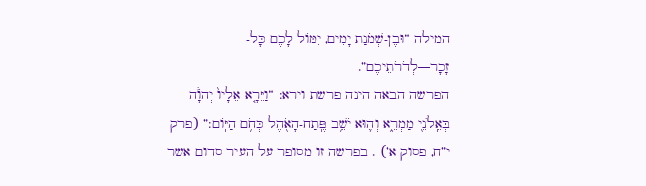המילה “וּבֶן-שְׁמֹנַת יָמִים, יִמּוֹל לָכֶם כָּל-זָכָר—לְדֹרֹתֵיכֶם”.
הפרשה הבאה הינה פרשת וירא: “וַיֵּרָ֤א אֵלָיו֙ יְהֹוָ֔ה בְּאֵֽלֹנֵ֖י מַמְרֵ֑א וְה֛וּא יֹשֵׁ֥ב פֶּֽתַח-הָאֹ֖הֶל כְּחֹ֥ם הַיּֽוֹם:” (פרק י”ח, פסוק א’) . בפרשה זו מסופר על העיר סדום אשר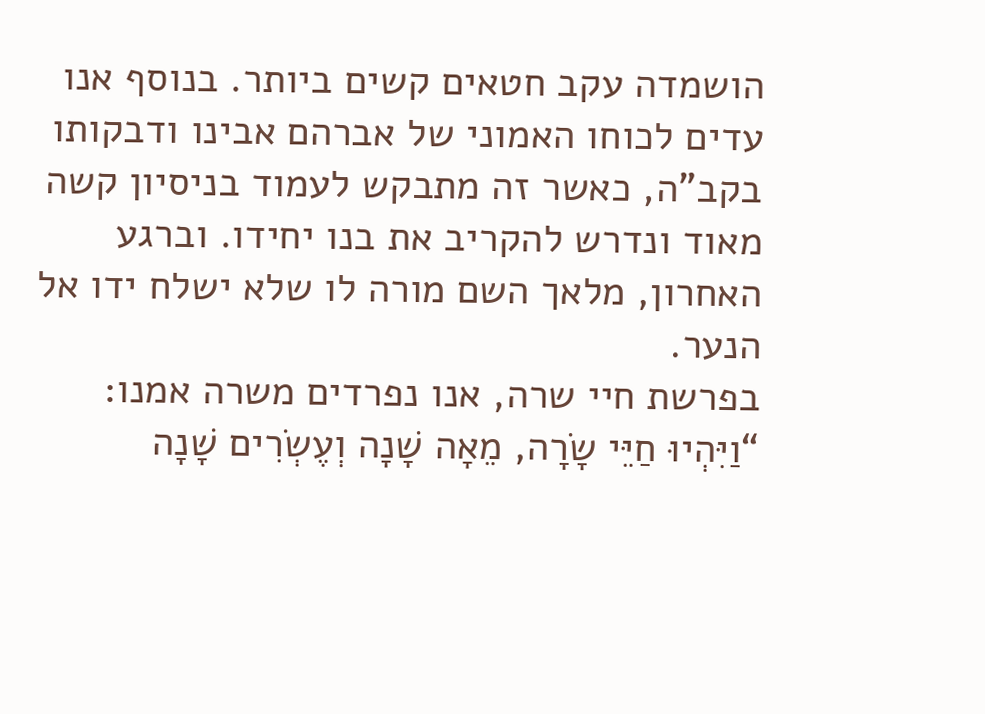הושמדה עקב חטאים קשים ביותר. בנוסף אנו עדים לכוחו האמוני של אברהם אבינו ודבקותו בקב”ה, כאשר זה מתבקש לעמוד בניסיון קשה מאוד ונדרש להקריב את בנו יחידו. וברגע האחרון, מלאך השם מורה לו שלא ישלח ידו אל הנער.
בפרשת חיי שרה, אנו נפרדים משרה אמנו: “וַיִּהְיוּ חַיֵּי שָׂרָה, מֵאָה שָׁנָה וְעֶשְׂרִים שָׁנָה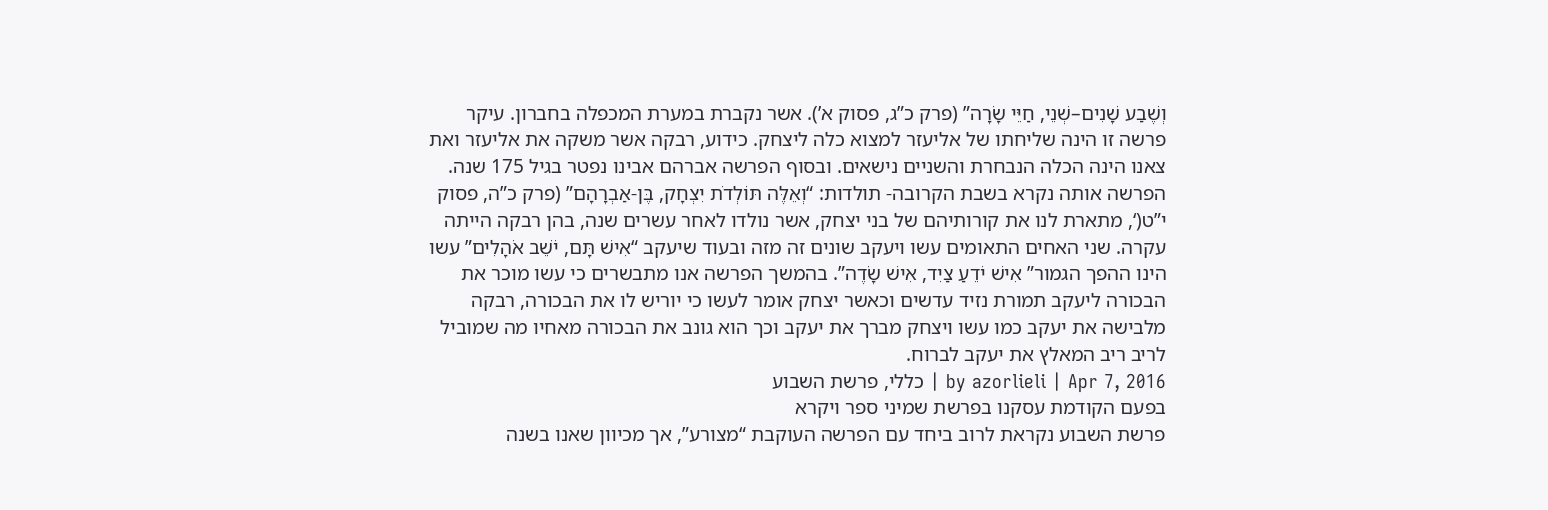וְשֶׁבַע שָׁנִים–שְׁנֵי, חַיֵּי שָׂרָה” (פרק כ”ג, פסוק א’). אשר נקברת במערת המכפלה בחברון. עיקר פרשה זו הינה שליחתו של אליעזר למצוא כלה ליצחק. כידוע, רבקה אשר משקה את אליעזר ואת צאנו הינה הכלה הנבחרת והשניים נישאים. ובסוף הפרשה אברהם אבינו נפטר בגיל 175 שנה.
הפרשה אותה נקרא בשבת הקרובה- תולדות: “וְאֵלֶּה תּוֹלְדֹת יִצְחָק, בֶּן-אַבְרָהָם” (פרק כ”ה, פסוק י”ט(‘, מתארת לנו את קורותיהם של בני יצחק, אשר נולדו לאחר עשרים שנה, בהן רבקה הייתה עקרה. שני האחים התאומים עשו ויעקב שונים זה מזה ובעוד שיעקב “אִישׁ תָּם, יֹשֵׁב אֹהָלִים” עשו הינו ההפך הגמור” אִישׁ יֹדֵעַ צַיִד, אִישׁ שָׂדֶה”. בהמשך הפרשה אנו מתבשרים כי עשו מוכר את הבכורה ליעקב תמורת נזיד עדשים וכאשר יצחק אומר לעשו כי יוריש לו את הבכורה, רבקה מלבישה את יעקב כמו עשו ויצחק מברך את יעקב וכך הוא גונב את הבכורה מאחיו מה שמוביל לריב ריב המאלץ את יעקב לברוח.
by azorlieli | Apr 7, 2016 | כללי, פרשת השבוע
בפעם הקודמת עסקנו בפרשת שמיני ספר ויקרא
פרשת השבוע נקראת לרוב ביחד עם הפרשה העוקבת “מצורע”, אך מכיוון שאנו בשנה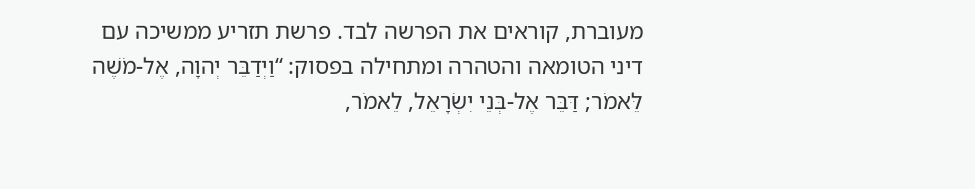מעוברת, קוראים את הפרשה לבד. פרשת תזריע ממשיכה עם דיני הטומאה והטהרה ומתחילה בפסוק: “וַיְדַבֵּר יְהוָה, אֶל-מֹשֶׁה לֵּאמֹר; דַּבֵּר אֶל-בְּנֵי יִשְׂרָאֵל, לֵאמֹר,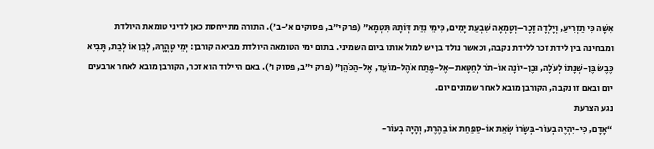אִשָּׁה כִּי תַזְרִיעַ, וְיָלְדָה זָכָר–וְטָמְאָה שִׁבְעַת יָמִים, כִּימֵי נִדַּת דְּוֹתָהּ תִּטְמָא” (פרק י”ב, פסוקים א’-ב’). התורה מתייחסת כאן לדיני טומאת היולדת ומבחינה בין לידת זכר ללידת נקבה, וכאשר נולד בן יש למול אותו ביום השמיני. בתום ימי הטומאה היולדת מביאה קורבן: יְמֵי טָהֳרָהּ, לְבֵן אוֹ לְבַת, תָּבִיא כֶּבֶשׂ בֶּן-שְׁנָתוֹ לְעֹלָה, וּבֶן-יוֹנָה אוֹ-תֹר לְחַטָּאת–אֶל-פֶּתַח אֹהֶל-מוֹעֵד, אֶל-הַכֹּהֵן” (פרק י”ב, פסוק ו’). באם היילוד הוא זכר, הקורבן מובא לאחר ארבעים יום ובאם זו נקבה, הקורבן מובא לאחר שמונים יום.
נגע הצרעת
“אָדָם, כִּי-יִהְיֶה בְעוֹר-בְּשָׂרוֹ שְׂאֵת אוֹ-סַפַּחַת אוֹ בַהֶרֶת, וְהָיָה בְעוֹר-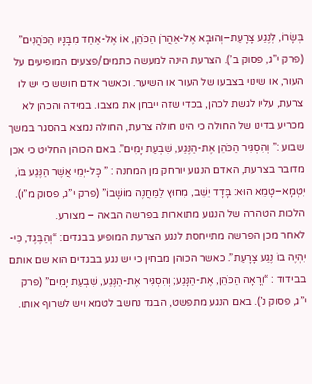בְּשָׂרוֹ, לְנֶגַע צָרָעַת–וְהוּבָא אֶל-אַהֲרֹן הַכֹּהֵן, אוֹ אֶל-אַחַד מִבָּנָיו הַכֹּהֲנִים” (פרק י”ג, פסוק ב’). הצרעת הינה למעשה כתמים/פצעים המופיעים על העור, או שינוי בצבעו של העור או השיער. וכאשר אדם חושש כי יש לו צרעת, עליו לגשת לכהן, בכדי שזה ייבחן את מצבו. במידה והכהן לא מכריע בדינו של החולה כי הינו חולה צרעת, החולה נמצא בהסגר במשך שבוע :” וְהִסְגִּיר הַכֹּהֵן אֶת-הַנֶּגַע, שִׁבְעַת יָמִים”. באם הכוהן החליט כי אכן מדובר בצרעת, האדם הנגוע יורחק מן המחנה : ” כָּל-יְמֵי אֲשֶׁר הַנֶּגַע בּוֹ, יִטְמָא–טָמֵא הוּא: בָּדָד יֵשֵׁב, מִחוּץ לַמַּחֲנֶה מוֹשָׁבוֹ” (פרק י”ג, פסוק מ”ו). הלכות הטהרה של הנגוע מתוארות בפרשה הבאה – מצורע.
לאחר מכן הפרשה מתייחסת לנגע הצרעת המופיע בבגדים: “וְהַבֶּגֶד, כִּי-יִהְיֶה בוֹ נֶגַע צָרָעַת”. כאשר הכוהן מבחין כי יש נגע בבגדים הוא שם אותם בבידוד : “וְרָאָה הַכֹּהֵן, אֶת-הַנָּגַע; וְהִסְגִּיר אֶת-הַנֶּגַע, שִׁבְעַת יָמִים” (פרק י”ג, פסוק נ’). באם הנגע מתפשט, הבגד נחשב לטמא ויש לשרוף אותו.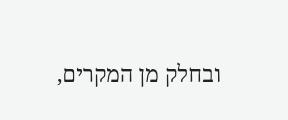ובחלק מן המקרים,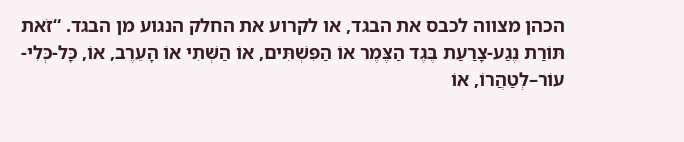הכהן מצווה לכבס את הבגד, או לקרוע את החלק הנגוע מן הבגד. “זֹאת תּוֹרַת נֶגַע-צָרַעַת בֶּגֶד הַצֶּמֶר אוֹ הַפִּשְׁתִּים, אוֹ הַשְּׁתִי אוֹ הָעֵרֶב, אוֹ, כָּל-כְּלִי-עוֹר–לְטַהֲרוֹ, אוֹ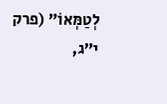לְטַמְּאוֹ” (פרק י”ג,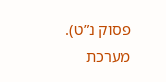פסוק נ”ט).
מערכת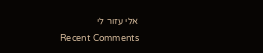אלי עזור לי
Recent Comments